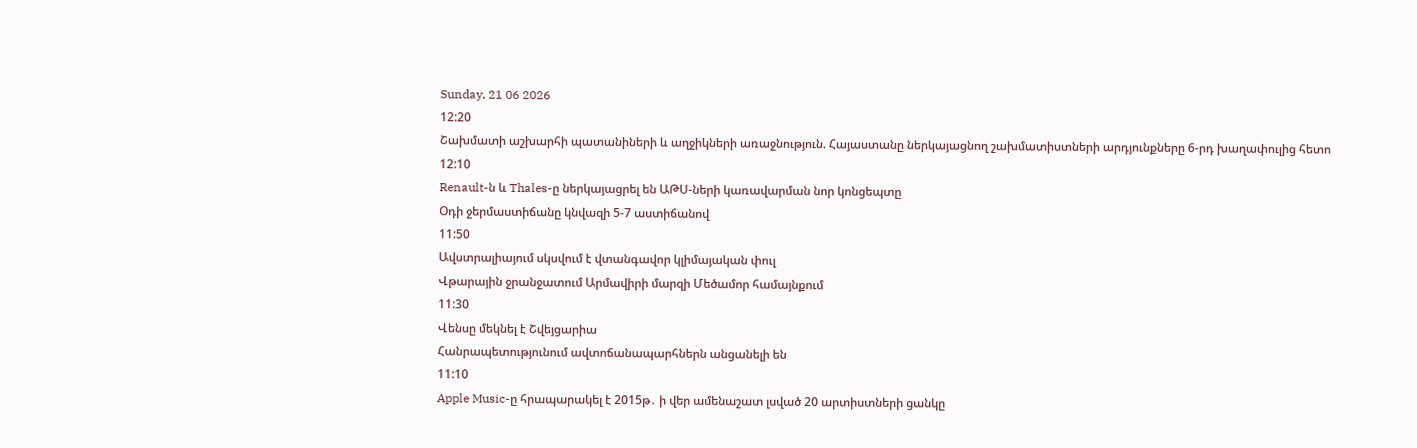Sunday, 21 06 2026
12:20
Շախմատի աշխարհի պատանիների և աղջիկների առաջնություն. Հայաստանը ներկայացնող շախմատիստների արդյունքները 6-րդ խաղափուլից հետո
12:10
Renault-ն և Thales-ը ներկայացրել են ԱԹՍ-ների կառավարման նոր կոնցեպտը
Օդի ջերմաստիճանը կնվազի 5-7 աստիճանով
11:50
Ավստրալիայում սկսվում է վտանգավոր կլիմայական փուլ
Վթարային ջրանջատում Արմավիրի մարզի Մեծամոր համայնքում
11:30
Վենսը մեկնել է Շվեյցարիա
Հանրապետությունում ավտոճանապարհներն անցանելի են
11:10
Apple Music-ը հրապարակել է 2015թ․ ի վեր ամենաշատ լսված 20 արտիստների ցանկը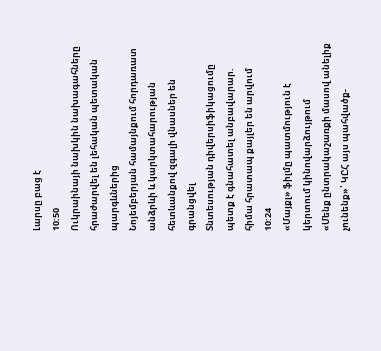Լարսը բաց է
10:50
Ուկրաինայի նախկին նախագահները հրաժարվել են լեհական պետական պարգևներից
Նոյեմբերյան համայնքում հորդառատ անձրևի և կարկտահարության հետևանքով զգալի վնասներ են գրանցվել
Տնտեսության դիվերսիֆիկացումը պետք է գնահատել անբավարար. հիմա հրատապ քայլեր են արվում
10:24
«Մայքլ» ֆիլմը պատմություն է կերտում կինովարձույթում
«Մենք ընտրակաշառքի մասով անելիք չունենք»՝ ԿԸՀ այս պահվածք-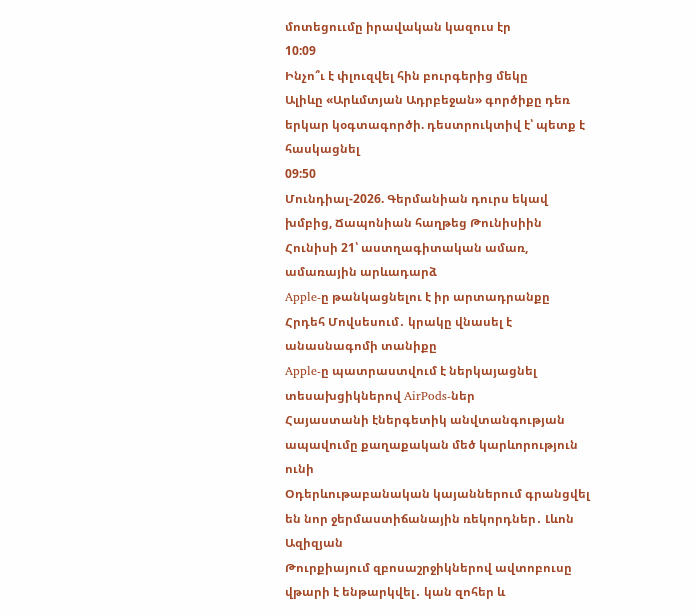մոտեցոււմը իրավական կազուս էր
10:09
Ինչո՞ւ է փլուզվել հին բուրգերից մեկը
Ալիևը «Արևմտյան Ադրբեջան» գործիքը դեռ երկար կօգտագործի. դեստրուկտիվ է՝ պետք է հասկացնել
09:50
Մունդիալ-2026. Գերմանիան դուրս եկավ խմբից, Ճապոնիան հաղթեց Թունիսիին
Հունիսի 21՝ աստղագիտական ամառ, ամառային արևադարձ
Apple-ը թանկացնելու է իր արտադրանքը
Հրդեհ Մովսեսում․ կրակը վնասել է անասնագոմի տանիքը
Apple-ը պատրաստվում է ներկայացնել տեսախցիկներով AirPods-ներ
Հայաստանի էներգետիկ անվտանգության ապավումը քաղաքական մեծ կարևորություն ունի
Օդերևութաբանական կայաններում գրանցվել են նոր ջերմաստիճանային ռեկորդներ․ Լևոն Ազիզյան
Թուրքիայում զբոսաշրջիկներով ավտոբուսը վթարի է ենթարկվել․ կան զոհեր և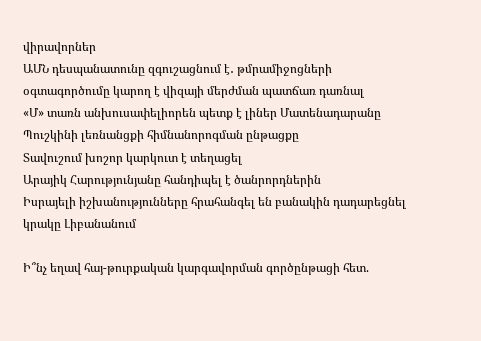վիրավորներ
ԱՄՆ դեսպանատունը զգուշացնում է․ թմրամիջոցների օգտագործումը կարող է վիզայի մերժման պատճառ դառնալ
«Մ» տառն անխուսափելիորեն պետք է լիներ Մատենադարանը
Պուշկինի լեռնանցքի հիմնանորոգման ընթացքը
Տավուշում խոշոր կարկուտ է տեղացել
Արայիկ Հարությունյանը հանդիպել է ծանրորդներին
Իսրայելի իշխանությունները հրահանգել են բանակին դադարեցնել կրակը Լիբանանում

Ի՞նչ եղավ հայ-թուրքական կարգավորման գործընթացի հետ.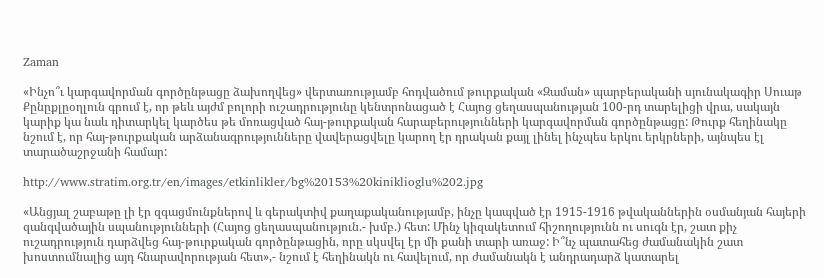Zaman

«Ինչո՞ւ կարգավորման գործընթացը ձախողվեց» վերտառությամբ հոդվածում թուրքական «Զաման» պարբերականի սյունակագիր Սուաթ Քընըքլըօղլուն գրում է, որ թեև այժմ բոլորի ուշադրությունը կենտրոնացած է Հայոց ցեղասպանության 100-րդ տարելիցի վրա, սակայն կարիք կա նաև դիտարկել կարծես թե մոռացված հայ-թուրքական հարաբերությունների կարգավորման գործընթացը: Թուրք հեղինակը նշում է, որ հայ-թուրքական արձանագրությունները վավերացվելը կարող էր դրական քայլ լինել ինչպես երկու երկրների, այնպես էլ տարածաշրջանի համար:

http://www.stratim.org.tr/en/images/etkinlikler/bg%20153%20kiniklioglu%202.jpg

«Անցյալ շաբաթը լի էր զգացմունքներով և գերակտիվ քաղաքականությամբ, ինչը կապված էր 1915-1916 թվականներին օսմանյան հայերի զանգվածային սպանությունների (Հայոց ցեղասպանություն.- խմբ.) հետ: Մինչ կիզակետում հիշողությունն ու սուգն էր, շատ քիչ ուշադրություն դարձվեց հայ-թուրքական գործընթացին, որը սկսվել էր մի քանի տարի առաջ: Ի՞նչ պատահեց ժամանակին շատ խոստումնալից այդ հնարավորության հետ»,- նշում է հեղինակն ու հավելում, որ ժամանակն է անդրադարձ կատարել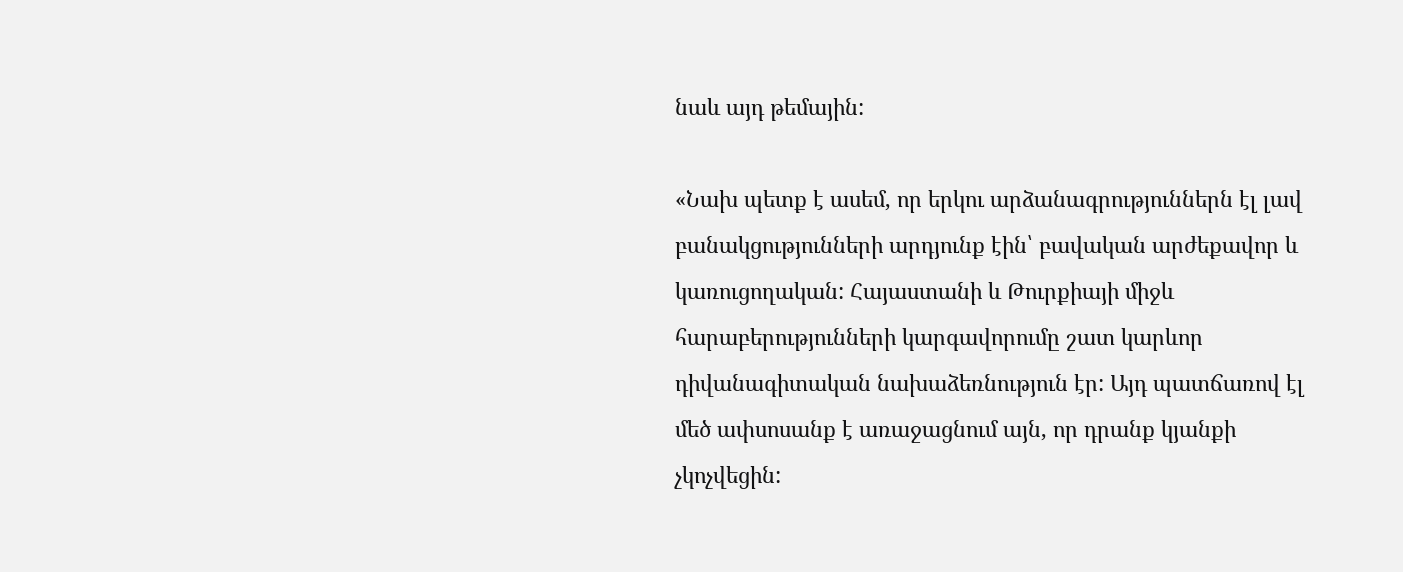նաև այդ թեմային:

«Նախ պետք է ասեմ, որ երկու արձանագրություններն էլ լավ բանակցությունների արդյունք էին՝ բավական արժեքավոր և կառուցողական: Հայաստանի և Թուրքիայի միջև հարաբերությունների կարգավորումը շատ կարևոր դիվանագիտական նախաձեռնություն էր: Այդ պատճառով էլ մեծ ափսոսանք է առաջացնում այն, որ դրանք կյանքի չկոչվեցին: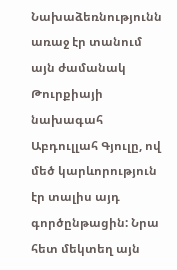Նախաձեռնությունն առաջ էր տանում այն ժամանակ Թուրքիայի նախագահ Աբդուլլահ Գյուլը, ով մեծ կարևորություն էր տալիս այդ գործընթացին: Նրա հետ մեկտեղ այն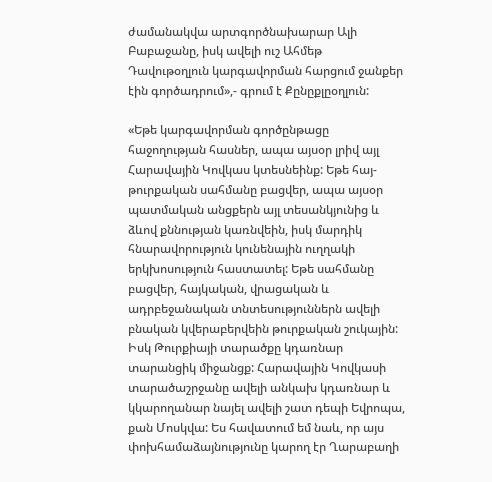ժամանակվա արտգործնախարար Ալի Բաբաջանը, իսկ ավելի ուշ Ահմեթ Դավութօղլուն կարգավորման հարցում ջանքեր էին գործադրում»,- գրում է Քընըքլըօղլուն:

«Եթե կարգավորման գործընթացը հաջողության հասներ, ապա այսօր լրիվ այլ Հարավային Կովկաս կտեսնեինք: Եթե հայ-թուրքական սահմանը բացվեր, ապա այսօր պատմական անցքերն այլ տեսանկյունից և ձևով քննության կառնվեին, իսկ մարդիկ հնարավորություն կունենային ուղղակի երկխոսություն հաստատել: Եթե սահմանը բացվեր, հայկական, վրացական և ադրբեջանական տնտեսություններն ավելի բնական կվերաբերվեին թուրքական շուկային: Իսկ Թուրքիայի տարածքը կդառնար տարանցիկ միջանցք: Հարավային Կովկասի տարածաշրջանը ավելի անկախ կդառնար և կկարողանար նայել ավելի շատ դեպի Եվրոպա, քան Մոսկվա: Ես հավատում եմ նաև, որ այս փոխհամաձայնությունը կարող էր Ղարաբաղի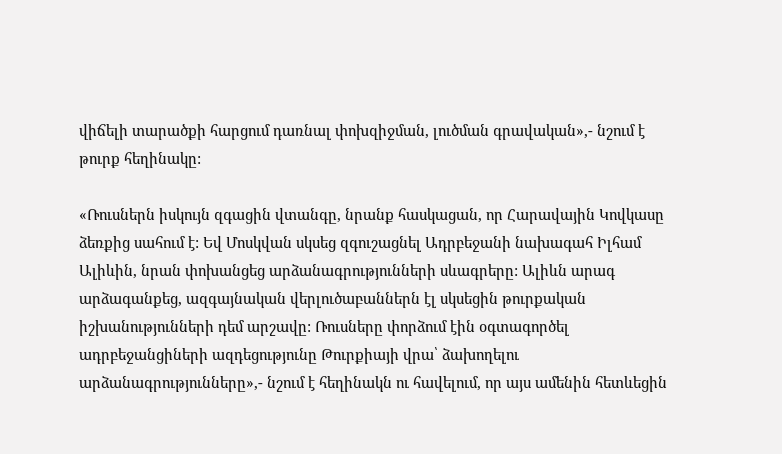վիճելի տարածքի հարցում դառնալ փոխզիջման, լուծման գրավական»,- նշում է թուրք հեղինակը:

«Ռուսներն իսկույն զգացին վտանգը, նրանք հասկացան, որ Հարավային Կովկասը ձեռքից սահում է: Եվ Մոսկվան սկսեց զգուշացնել Ադրբեջանի նախագահ Իլհամ Ալիևին, նրան փոխանցեց արձանագրությունների սևագրերը: Ալիևն արագ արձագանքեց, ազգայնական վերլուծաբաններն էլ սկսեցին թուրքական իշխանությունների դեմ արշավը: Ռուսները փորձում էին օգտագործել ադրբեջանցիների ազդեցությունը Թուրքիայի վրա՝ ձախողելու արձանագրությունները»,- նշում է հեղինակն ու հավելում, որ այս ամենին հետևեցին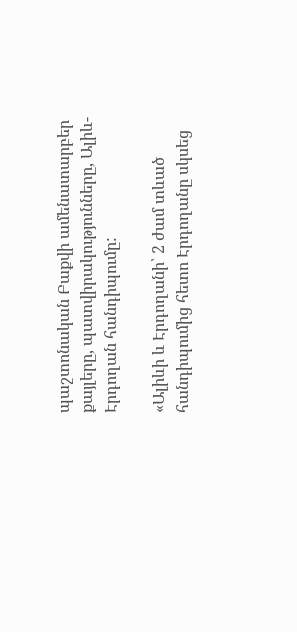պաշտոնական Բաքվի ամենատարբեր քայլերը, պատվիրակությունները, Ալիև-Էրդողան հանդիպումը:

«Ալիևի և Էրդողանի՝ 2 ժամ տևած հանդիպումից հետո Էրդողանը սկսեց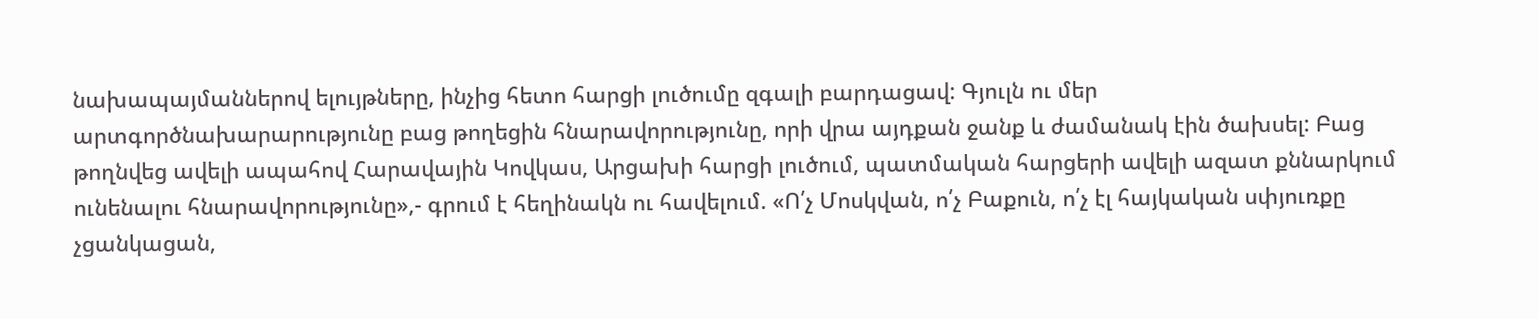նախապայմաններով ելույթները, ինչից հետո հարցի լուծումը զգալի բարդացավ: Գյուլն ու մեր արտգործնախարարությունը բաց թողեցին հնարավորությունը, որի վրա այդքան ջանք և ժամանակ էին ծախսել: Բաց թողնվեց ավելի ապահով Հարավային Կովկաս, Արցախի հարցի լուծում, պատմական հարցերի ավելի ազատ քննարկում ունենալու հնարավորությունը»,- գրում է հեղինակն ու հավելում. «Ո՛չ Մոսկվան, ո՛չ Բաքուն, ո՛չ էլ հայկական սփյուռքը չցանկացան,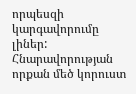որպեսզի կարգավորումը լիներ: Հնարավորության որքան մեծ կորուստ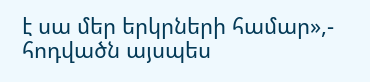է սա մեր երկրների համար»,- հոդվածն այսպես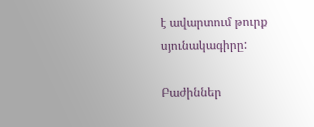է ավարտում թուրք սյունակագիրը:

Բաժիններ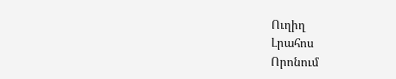Ուղիղ
Լրահոս
Որոնում